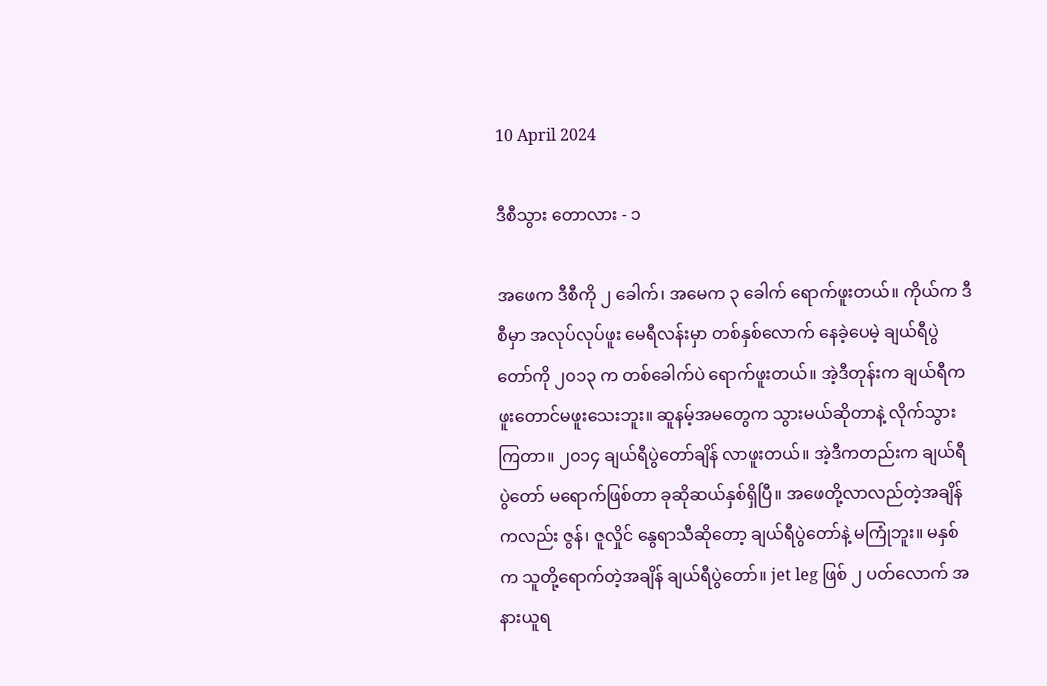10 April 2024

ဒီစီသွား တောလား - ၁

အဖေက ဒီစီကို ၂ ခေါက်၊ အမေက ၃ ခေါက် ရောက်ဖူးတယ်။ ကိုယ်က ဒီစီမှာ အလုပ်လုပ်ဖူး မေရီလန်းမှာ တစ်နှစ်လောက် နေခဲ့ပေမဲ့ ချယ်ရီပွဲတော်ကို ၂၀၁၃ က တစ်ခေါက်ပဲ ရောက်ဖူးတယ်။ အဲ့ဒီတုန်းက ချယ်ရီက ဖူးတောင်မဖူးသေးဘူး။ ဆူနမ့်အမတွေက သွားမယ်ဆိုတာနဲ့ လိုက်သွားကြတာ။ ၂၀၁၄ ချယ်ရီပွဲတော်ချိန် လာဖူးတယ်။ အဲ့ဒီကတည်းက ချယ်ရီပွဲတော် မရောက်ဖြစ်တာ ခုဆိုဆယ်နှစ်ရှိပြီ။ အဖေတို့လာလည်တဲ့အချိန်ကလည်း ဇွန်၊ ဇူလှိုင် နွေရာသီဆိုတော့ ချယ်ရီပွဲတော်နဲ့ မကြုံဘူး။ မနှစ်က သူတို့ရောက်တဲ့အချိန် ချယ်ရီပွဲတော်။ jet leg ဖြစ် ၂ ပတ်လောက် အနားယူရ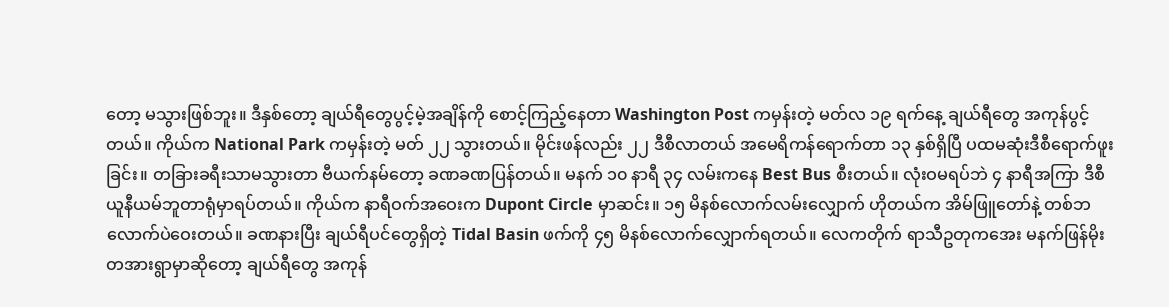တော့ မသွားဖြစ်ဘူး။ ဒီနှစ်တော့ ချယ်ရီတွေပွင့်မဲ့အချိန်ကို စောင့်ကြည့်နေတာ Washington Post ကမှန်းတဲ့ မတ်လ ၁၉ ရက်နေ့ ချယ်ရီတွေ အကုန်ပွင့်တယ်။ ကိုယ်က National Park ကမှန်းတဲ့ မတ် ၂၂ သွားတယ်။ မိုင်းဖန်လည်း ၂၂ ဒီစီလာတယ် အမေရိကန်ရောက်တာ ၁၃ နှစ်ရှိပြီ ပထမဆုံးဒီစီရောက်ဖူးခြင်း။ တခြားခရီးသာမသွားတာ ဗီယက်နမ်တော့ ခဏခဏပြန်တယ်။ မနက် ၁၀ နာရီ ၃၄ လမ်းကနေ Best Bus စီးတယ်။ လုံးဝမရပ်ဘဲ ၄ နာရီအကြာ ဒီစီ ယူနီယမ်ဘူတာရုံမှာရပ်တယ်။ ကိုယ်က နာရီဝက်အဝေးက Dupont Circle မှာဆင်း။ ၁၅ မိနစ်လောက်လမ်းလျှောက် ဟိုတယ်က အိမ်ဖြူတော်နဲ့ တစ်ဘလောက်ပဲဝေးတယ်။ ခဏနားပြီး ချယ်ရီပင်တွေရှိတဲ့ Tidal Basin ဖက်ကို ၄၅ မိနစ်လောက်လျှောက်ရတယ်။ လေကတိုက် ရာသီဥတုကအေး မနက်ဖြန်မိုးတအားရွာမှာဆိုတော့ ချယ်ရီတွေ အကုန်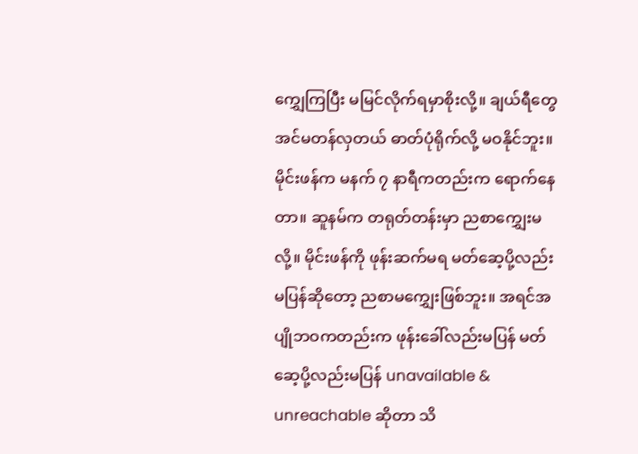ကျွှေကြပြီး မမြင်လိုက်ရမှာစိုးလို့။ ချယ်ရီတွေ အင်မတန်လှတယ် ဓာတ်ပုံရိုက်လို့ မဝနိုင်ဘူး။ မိုင်းဖန်က မနက် ၇ နာရီကတည်းက ရောက်နေတာ။ ဆူနမ်က တရုတ်တန်းမှာ ညစာကျွှေးမလို့။ မိုင်းဖန်ကို ဖုန်းဆက်မရ မတ်ဆေ့ပို့လည်း မပြန်ဆိုတော့ ညစာမကျွှေးဖြစ်ဘူး။ အရင်အပျိုဘဝကတည်းက ဖုန်းခေါ်လည်းမပြန် မတ်ဆေ့ပို့လည်းမပြန် unavailable & unreachable ဆိုတာ သိ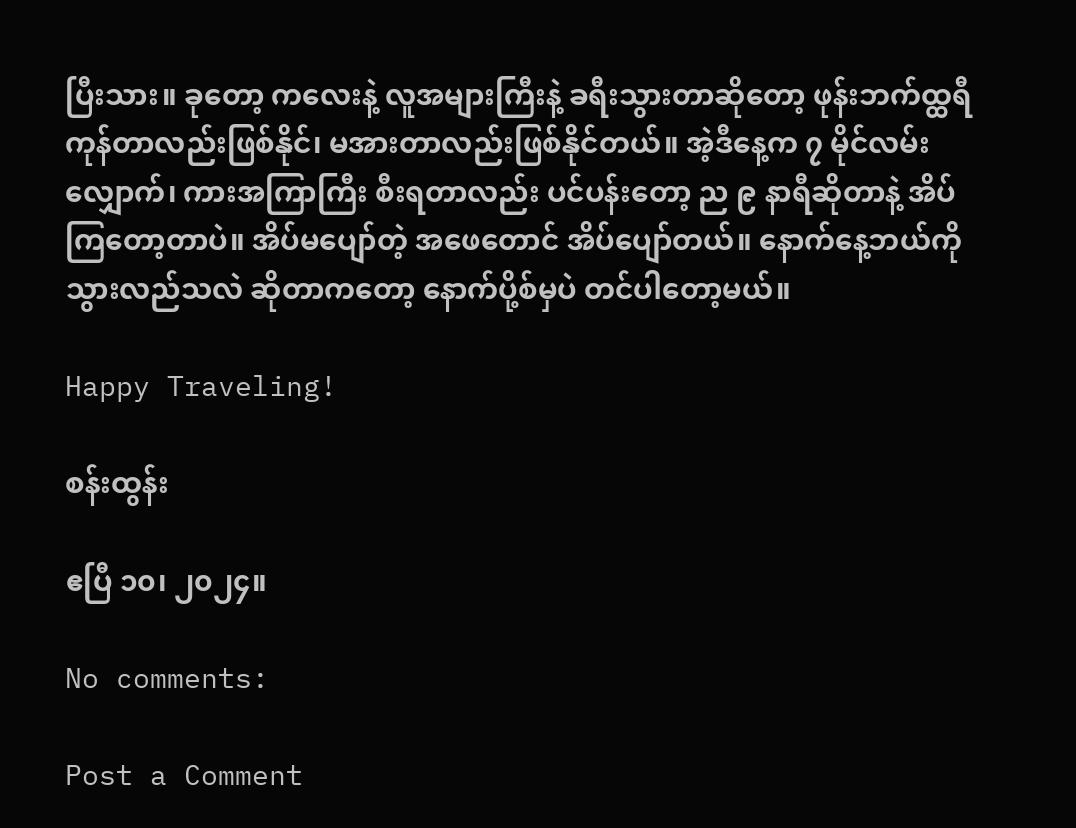ပြီးသား။ ခုတော့ ကလေးနဲ့ လူအများကြီးနဲ့ ခရီးသွားတာဆိုတော့ ဖုန်းဘက်ထ္ထရီကုန်တာလည်းဖြစ်နိုင်၊ မအားတာလည်းဖြစ်နိုင်တယ်။ အဲ့ဒီနေ့က ၇ မိုင်လမ်းလျှောက်၊ ကားအကြာကြီး စီးရတာလည်း ပင်ပန်းတော့ ည ၉ နာရီဆိုတာနဲ့ အိပ်ကြတော့တာပဲ။ အိပ်မပျော်တဲ့ အဖေတောင် အိပ်ပျော်တယ်။ နောက်နေ့ဘယ်ကိုသွားလည်သလဲ ဆိုတာကတော့ နောက်ပို့စ်မှပဲ တင်ပါတော့မယ်။

Happy Traveling!

စန်းထွန်း

ဧပြီ ၁၀၊ ၂၀၂၄။

No comments:

Post a Comment